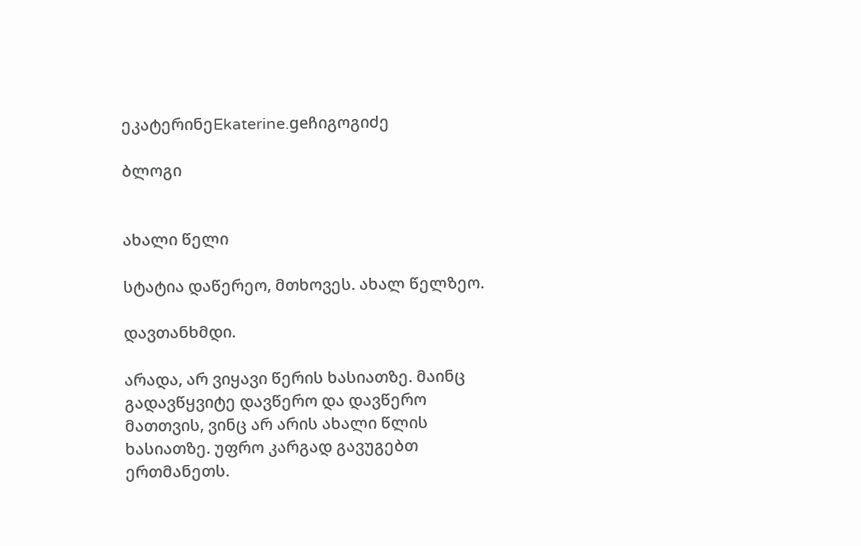ეკატერინეEkaterine.geჩიგოგიძე

ბლოგი


ახალი წელი

სტატია დაწერეო, მთხოვეს. ახალ წელზეო.

დავთანხმდი.

არადა, არ ვიყავი წერის ხასიათზე. მაინც გადავწყვიტე დავწერო და დავწერო მათთვის, ვინც არ არის ახალი წლის ხასიათზე. უფრო კარგად გავუგებთ ერთმანეთს.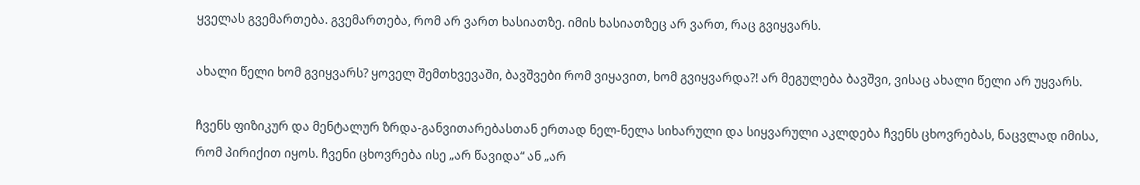ყველას გვემართება. გვემართება, რომ არ ვართ ხასიათზე. იმის ხასიათზეც არ ვართ, რაც გვიყვარს.

ახალი წელი ხომ გვიყვარს? ყოველ შემთხვევაში, ბავშვები რომ ვიყავით, ხომ გვიყვარდა?! არ მეგულება ბავშვი, ვისაც ახალი წელი არ უყვარს.

ჩვენს ფიზიკურ და მენტალურ ზრდა-განვითარებასთან ერთად ნელ-ნელა სიხარული და სიყვარული აკლდება ჩვენს ცხოვრებას, ნაცვლად იმისა, რომ პირიქით იყოს. ჩვენი ცხოვრება ისე „არ წავიდა“ ან „არ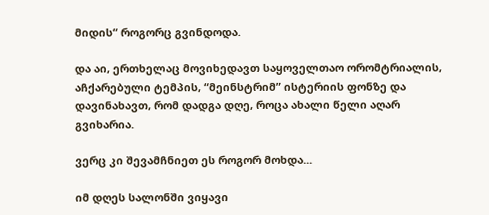მიდის“ როგორც გვინდოდა.

და აი, ერთხელაც მოვიხედავთ საყოველთაო ორომტრიალის, აჩქარებული ტემპის, “მეინსტრიმ” ისტერიის ფონზე და დავინახავთ, რომ დადგა დღე, როცა ახალი წელი აღარ გვიხარია.

ვერც კი შევამჩნიეთ ეს როგორ მოხდა...

იმ დღეს სალონში ვიყავი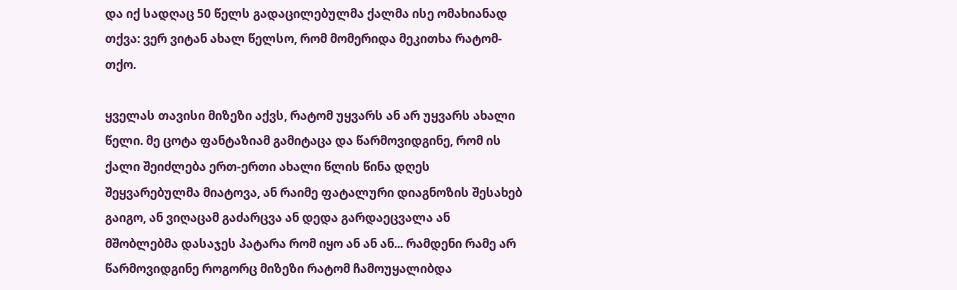და იქ სადღაც 50 წელს გადაცილებულმა ქალმა ისე ომახიანად თქვა: ვერ ვიტან ახალ წელსო, რომ მომერიდა მეკითხა რატომ-თქო.

ყველას თავისი მიზეზი აქვს, რატომ უყვარს ან არ უყვარს ახალი წელი. მე ცოტა ფანტაზიამ გამიტაცა და წარმოვიდგინე, რომ ის ქალი შეიძლება ერთ-ერთი ახალი წლის წინა დღეს შეყვარებულმა მიატოვა, ან რაიმე ფატალური დიაგნოზის შესახებ გაიგო, ან ვიღაცამ გაძარცვა ან დედა გარდაეცვალა ან მშობლებმა დასაჯეს პატარა რომ იყო ან ან ან... რამდენი რამე არ წარმოვიდგინე როგორც მიზეზი რატომ ჩამოუყალიბდა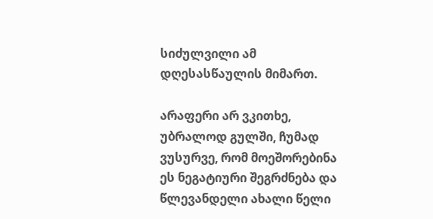სიძულვილი ამ დღესასწაულის მიმართ.

არაფერი არ ვკითხე, უბრალოდ გულში, ჩუმად ვუსურვე, რომ მოეშორებინა ეს ნეგატიური შეგრძნება და წლევანდელი ახალი წელი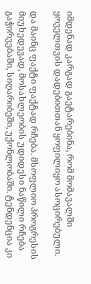იმდენად კარგად გაეტარებინა, რომ მომავალში ყოველთვის დადებითთან ყოფილიყო ასოცირებული.

და მაინც ფაქტი ფაქტად რჩება. მსოფლიო პროგრესის მიუხედევად, მოსახლეობის უდიდესი ნაწილი რჩება გაჭირვებაში, სიღარიბეში, უქონლობაში. ტენდენცია კი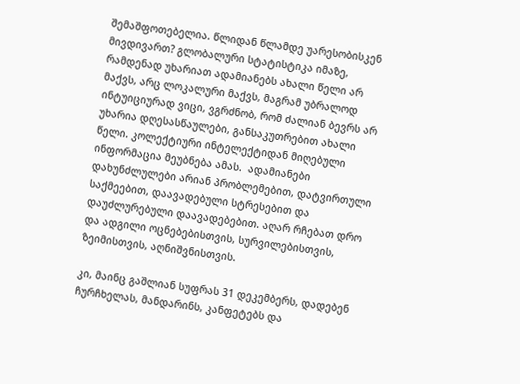შემაშფოთებელია. წლიდან წლამდე უარესობისკენ მივდივართ? გლობალური სტატისტიკა იმაზე, რამდენად უხარიათ ადამიანებს ახალი წელი არ მაქვს, არც ლოკალური მაქვს, მაგრამ უბრალოდ ინტუიციურად ვიცი, ვგრძნობ, რომ ძალიან ბევრს არ უხარია დღესასწაულები, განსაკუთრებით ახალი წელი. კოლექტიური ინტელექტიდან მიღებული ინფორმაცია მეუბნება ამას.  ადამიანები დახუნძლულები არიან პრობლემებით, დატვირთული საქმეებით, დაავადებული სტრესებით და დაუძლურებული დაავადებებით. აღარ რჩებათ დრო და ადგილი ოცნებებისთვის, სურვილებისთვის, ზეიმისთვის, აღნიშვნისთვის.

კი, მაინც გაშლიან სუფრას 31 დეკემბერს, დადებენ ჩურჩხელას, მანდარინს, კანფეტებს და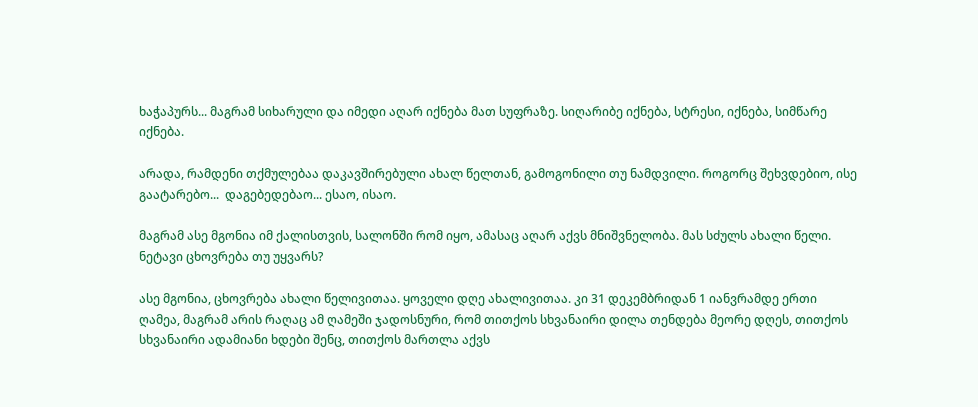ხაჭაპურს... მაგრამ სიხარული და იმედი აღარ იქნება მათ სუფრაზე. სიღარიბე იქნება, სტრესი, იქნება, სიმწარე იქნება.

არადა, რამდენი თქმულებაა დაკავშირებული ახალ წელთან, გამოგონილი თუ ნამდვილი. როგორც შეხვდებიო, ისე გაატარებო...  დაგებედებაო... ესაო, ისაო.

მაგრამ ასე მგონია იმ ქალისთვის, სალონში რომ იყო, ამასაც აღარ აქვს მნიშვნელობა. მას სძულს ახალი წელი. ნეტავი ცხოვრება თუ უყვარს?

ასე მგონია, ცხოვრება ახალი წელივითაა. ყოველი დღე ახალივითაა. კი 31 დეკემბრიდან 1 იანვრამდე ერთი ღამეა, მაგრამ არის რაღაც ამ ღამეში ჯადოსნური, რომ თითქოს სხვანაირი დილა თენდება მეორე დღეს, თითქოს სხვანაირი ადამიანი ხდები შენც, თითქოს მართლა აქვს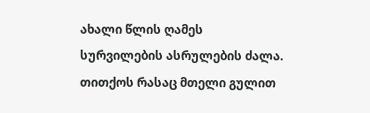ახალი წლის ღამეს სურვილების ასრულების ძალა. თითქოს რასაც მთელი გულით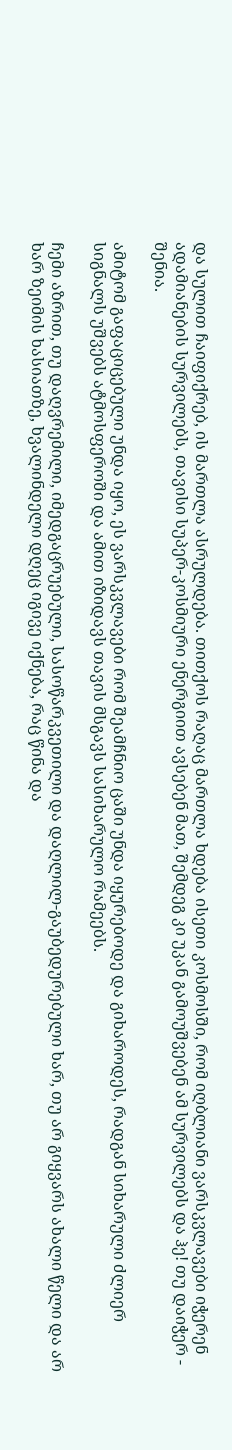და სულით ჩაიფიქრებ, ის მართლა ასრულდება. თითქოს რაღაც მართლა ხდება ისეთი კოსმოსში, რომ იღბლიანი ვარსკვლავები იჭერენ ადამიანების სურვილებს, თავისი სუპერ-კოსმიური ენერგიით ავსებენ მათ, შემდეგ კი უკან გამოუშვებენ ამ სურვილებს და ჰე! თუ დაიჭერ - შენია.

ამიტომ გაფაციცებული უნდა იყო, ეს ვარსკვლავები რომ შეამჩნიო ცაში უნდა იყურებოდე და გიხაროდეს, რადგან სიხარული ძლიერ სიგნალს უშვებს ატმოსფეროში და ამით იზიდავს თავის მსგავს სასიხარულო რამეებს.

ჩემი აზრით, თუ დაღვრემილი, იმედგაცრუებული, სასოწარკვეთილი და დაღლილ-გაუბედურებული ხარ, თუ არ გიყვარს ახალი წელი და არ ხარ ზეიმის ხასიათზე, ხვალინდელი დღეც იგივე იქნება, რაც წინა და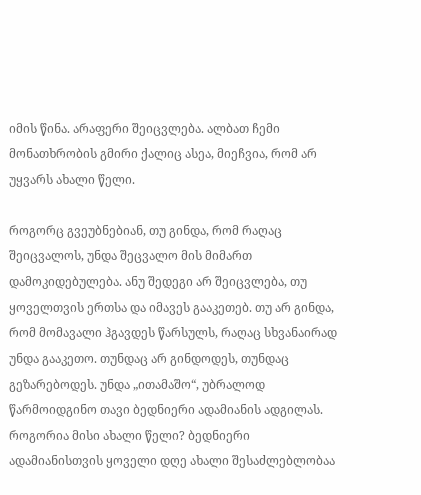იმის წინა. არაფერი შეიცვლება. ალბათ ჩემი მონათხრობის გმირი ქალიც ასეა, მიეჩვია, რომ არ უყვარს ახალი წელი.

როგორც გვეუბნებიან, თუ გინდა, რომ რაღაც შეიცვალოს, უნდა შეცვალო მის მიმართ დამოკიდებულება. ანუ შედეგი არ შეიცვლება, თუ ყოველთვის ერთსა და იმავეს გააკეთებ. თუ არ გინდა, რომ მომავალი ჰგავდეს წარსულს, რაღაც სხვანაირად უნდა გააკეთო. თუნდაც არ გინდოდეს, თუნდაც გეზარებოდეს. უნდა „ითამაშო“, უბრალოდ წარმოიდგინო თავი ბედნიერი ადამიანის ადგილას. როგორია მისი ახალი წელი? ბედნიერი ადამიანისთვის ყოველი დღე ახალი შესაძლებლობაა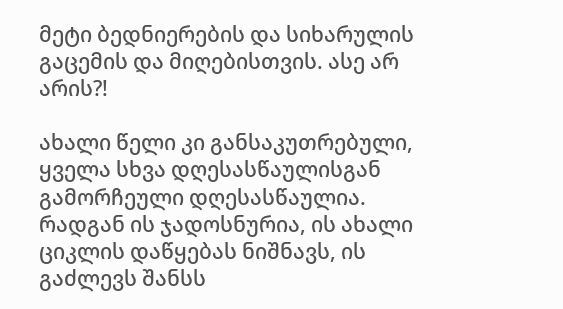მეტი ბედნიერების და სიხარულის გაცემის და მიღებისთვის. ასე არ არის?!

ახალი წელი კი განსაკუთრებული, ყველა სხვა დღესასწაულისგან გამორჩეული დღესასწაულია. რადგან ის ჯადოსნურია, ის ახალი ციკლის დაწყებას ნიშნავს, ის გაძლევს შანსს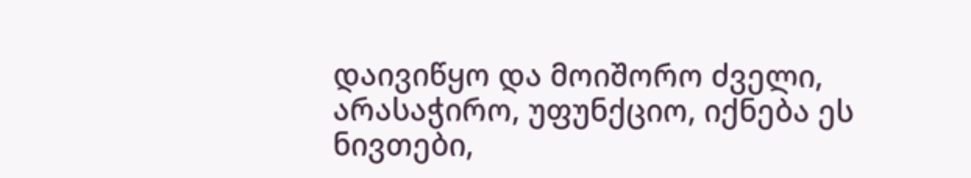დაივიწყო და მოიშორო ძველი, არასაჭირო, უფუნქციო, იქნება ეს ნივთები,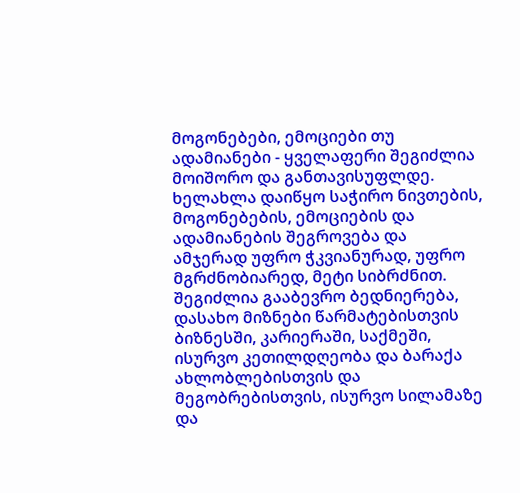მოგონებები, ემოციები თუ ადამიანები - ყველაფერი შეგიძლია მოიშორო და განთავისუფლდე. ხელახლა დაიწყო საჭირო ნივთების, მოგონებების, ემოციების და ადამიანების შეგროვება და ამჯერად უფრო ჭკვიანურად, უფრო მგრძნობიარედ, მეტი სიბრძნით. შეგიძლია გააბევრო ბედნიერება, დასახო მიზნები წარმატებისთვის ბიზნესში, კარიერაში, საქმეში, ისურვო კეთილდღეობა და ბარაქა ახლობლებისთვის და მეგობრებისთვის, ისურვო სილამაზე და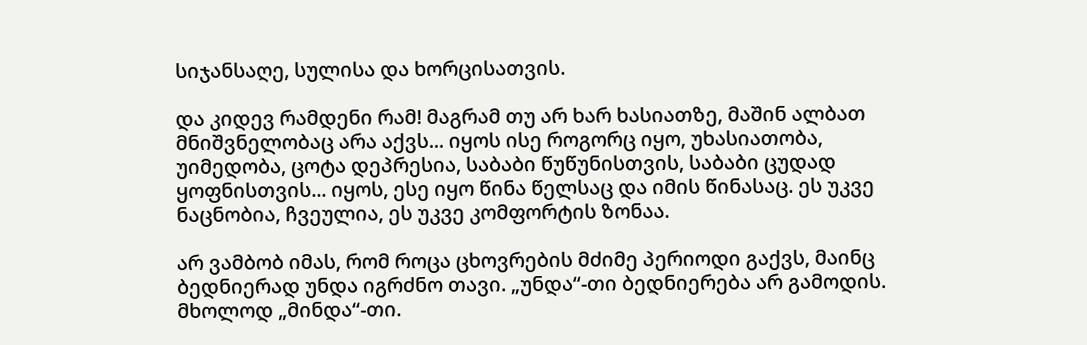სიჯანსაღე, სულისა და ხორცისათვის.

და კიდევ რამდენი რამ! მაგრამ თუ არ ხარ ხასიათზე, მაშინ ალბათ მნიშვნელობაც არა აქვს... იყოს ისე როგორც იყო, უხასიათობა, უიმედობა, ცოტა დეპრესია, საბაბი წუწუნისთვის, საბაბი ცუდად ყოფნისთვის... იყოს, ესე იყო წინა წელსაც და იმის წინასაც. ეს უკვე ნაცნობია, ჩვეულია, ეს უკვე კომფორტის ზონაა.

არ ვამბობ იმას, რომ როცა ცხოვრების მძიმე პერიოდი გაქვს, მაინც ბედნიერად უნდა იგრძნო თავი. „უნდა“-თი ბედნიერება არ გამოდის. მხოლოდ „მინდა“-თი.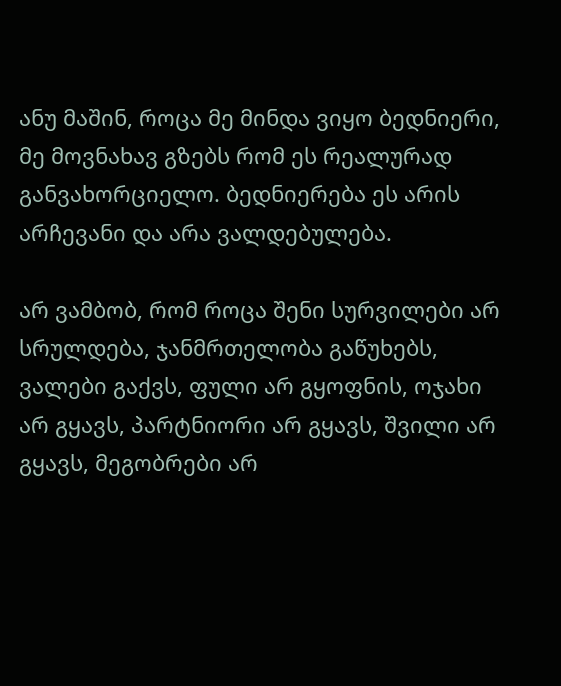ანუ მაშინ, როცა მე მინდა ვიყო ბედნიერი, მე მოვნახავ გზებს რომ ეს რეალურად განვახორციელო. ბედნიერება ეს არის არჩევანი და არა ვალდებულება.

არ ვამბობ, რომ როცა შენი სურვილები არ სრულდება, ჯანმრთელობა გაწუხებს, ვალები გაქვს, ფული არ გყოფნის, ოჯახი არ გყავს, პარტნიორი არ გყავს, შვილი არ გყავს, მეგობრები არ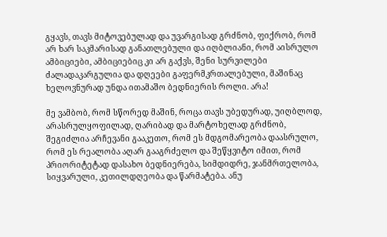გყავს, თავს მიტოვებულად და უვარგისად გრძნობ, ფიქრობ, რომ არ ხარ საკმარისად განათლებული და იღბლიანი, რომ აისრულო ამბიციები, ამბიციებიც კი არ გაქვს, შენი სურვილები ძალადაკარგულია და დღეები გაფერმკრთალებული, მაშინაც ხელოვნურად უნდა ითამაშო ბედნიერის როლი. არა!

მე ვამბობ, რომ სწორედ მაშინ, როცა თავს უბედურად, უიღბლოდ, არასრულყოფილად, ღარიბად და მარტოხელად გრძნობ, შეგიძლია არჩევანი გააკეთო, რომ ეს მდგომარეობა დაასრულო, რომ ეს რეალობა აღარ გააგრძელო და შეწყვიტო იმით, რომ პრიორიტეტად დასახო ბედნიერება, სიმდიდრე, ჯანმრთელობა, სიყვარული, კეთილდღეობა და წარმატება. ანუ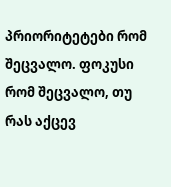პრიორიტეტები რომ შეცვალო. ფოკუსი რომ შეცვალო, თუ რას აქცევ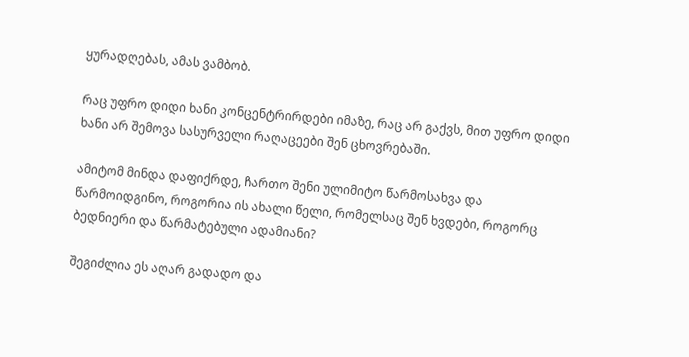ყურადღებას, ამას ვამბობ.

რაც უფრო დიდი ხანი კონცენტრირდები იმაზე, რაც არ გაქვს, მით უფრო დიდი ხანი არ შემოვა სასურველი რაღაცეები შენ ცხოვრებაში.

ამიტომ მინდა დაფიქრდე, ჩართო შენი ულიმიტო წარმოსახვა და წარმოიდგინო, როგორია ის ახალი წელი, რომელსაც შენ ხვდები, როგორც ბედნიერი და წარმატებული ადამიანი?

შეგიძლია ეს აღარ გადადო და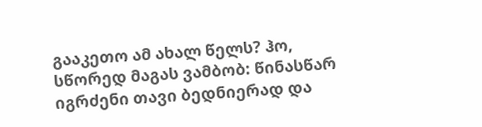გააკეთო ამ ახალ წელს? ჰო, სწორედ მაგას ვამბობ: წინასწარ იგრძენი თავი ბედნიერად და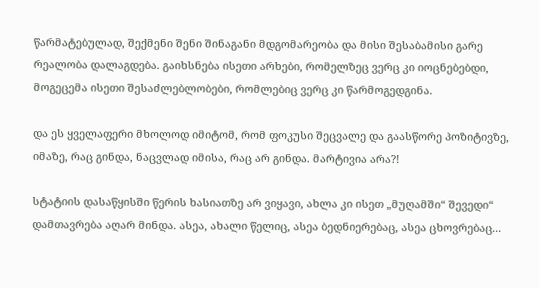წარმატებულად, შექმენი შენი შინაგანი მდგომარეობა და მისი შესაბამისი გარე რეალობა დალაგდება. გაიხსნება ისეთი არხები, რომელზეც ვერც კი იოცნებებდი, მოგეცემა ისეთი შესაძლებლობები, რომლებიც ვერც კი წარმოგედგინა.

და ეს ყველაფერი მხოლოდ იმიტომ, რომ ფოკუსი შეცვალე და გაასწორე პოზიტივზე, იმაზე, რაც გინდა, ნაცვლად იმისა, რაც არ გინდა. მარტივია არა?!

სტატიის დასაწყისში წერის ხასიათზე არ ვიყავი, ახლა კი ისეთ „მუღამში“ შევედი“ დამთავრება აღარ მინდა. ასეა, ახალი წელიც, ასეა ბედნიერებაც, ასეა ცხოვრებაც...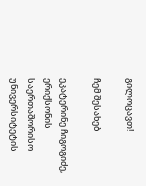გილოცავთ!

ჩემ შესახებ

ეკატერინე ჩიგოგიძე, ერიქსონის საერთაშორისო უნივერსიტეტის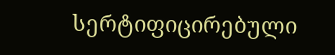სერტიფიცირებული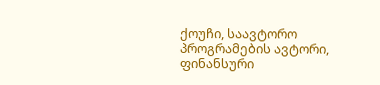ქოუჩი, საავტორო პროგრამების ავტორი, ფინანსური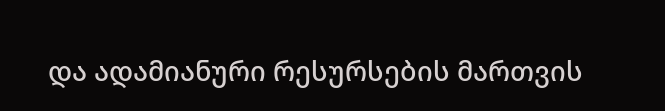და ადამიანური რესურსების მართვის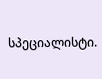სპეციალისტი.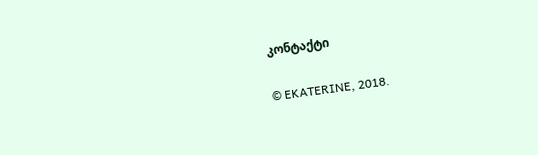კონტაქტი

© EKATERINE, 2018.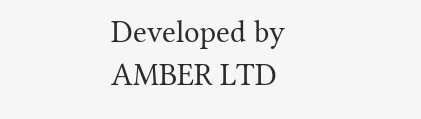Developed by AMBER LTD